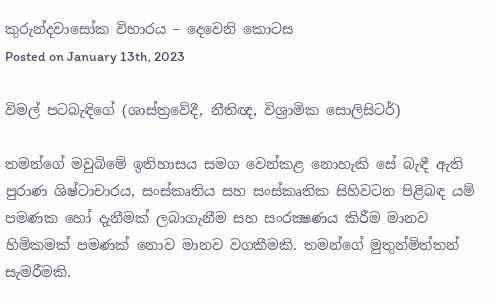කුරුන්දවාසෝක විහාරය – දෙවෙනි කොටස
Posted on January 13th, 2023

විමල් පටබැඳිගේ (ශාස්ත්‍රවේදී, නීතිඥ, විශ්‍රාමික සොලිසිටර්)

තමන්ගේ මවුබිමේ ඉතිහාසය සමග වෙන්කළ නොහැකි සේ බැඳී ඇති පුරාණ ශිෂ්ටාචාරය, සංස්කෘතිය සහ සංස්කෘතික සිහිවටන පිළිබඳ යම් පමණක හෝ දැනීමක් ලබාගැනීම සහ සංරක්‍ෂණය කිරීම මානව හිමිකමක් පමණක් නොව මානව වගකීමකි. තමන්ගේ මුතුන්මිත්තන් සැමරීමකි.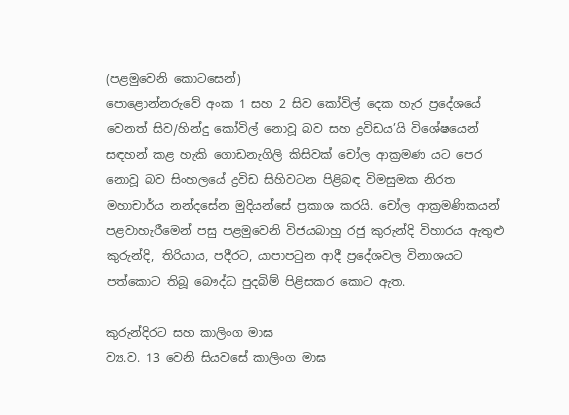(පළමුවෙනි කොටසෙන්)
පොළොන්නරුවේ අංක 1 සහ 2 සිව කෝවිල් දෙක හැර ප්‍රදේශයේ වෙනත් සිව/හින්දු කෝවිල් නොවූ බව සහ ද්‍රවිඩය’යි විශේෂයෙන් සඳහන් කළ හැකි ගොඩනැගිලි කිසිවක් චෝල ආක්‍රමණ යට පෙර නොවූ බව සිංහලයේ ද්‍රවිඩ සිහිවටන පිළිබඳ විමසුමක නිරත මහාචාර්ය නන්දසේන මුදියන්සේ ප්‍රකාශ කරයි. චෝල ආක්‍රමණිකයන් පළවාහැරීමෙන් පසු පළමුවෙනි විජයබාහු රජු කුරුන්දි විහාරය ඇතුළු කුරුන්දි, තිරියාය, පදීරට, යාපාපටුන ආදී ප්‍රදේශවල විනාශයට පත්කොට තිබූ බෞද්ධ පුදබිම් පිළිසකර කොට ඇත.

කුරුන්දිරට සහ කාලිංග මාඝ
ව්‍ය.ව. 13 වෙනි සියවසේ කාලිංග මාඝ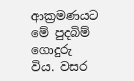ආක්‍රමණයට මේ පුදබිම් ගොදුරු විය. වසර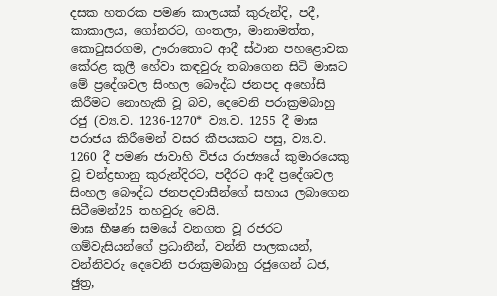දසක හතරක පමණ කාලයක් කුරුන්දි, පදී, කාකාලය, ගෝනරට, ගංතලා, මානාමත්ත, කොටුසරගම, ඌරාතොට ආදී ස්ථාන පහළොවක කේරළ කුලී හේවා කඳවුරු තබාගෙන සිටි මාඝට මේ ප්‍රදේශවල සිංහල බෞද්ධ ජනපද අහෝසි කිරීමට නොහැකි වූ බව, දෙවෙනි පරාක්‍රමබාහු රජු (ව්‍ය.ව. 1236-1270* ව්‍ය.ව. 1255 දී මාඝ පරාජය කිරීමෙන් වසර කීපයකට පසු, ව්‍ය.ව. 1260 දී පමණ ජාවාහි විජය රාජ්‍යයේ කුමාරයෙකු වූ චන්ද්‍රභානු කුරුන්දිරට, පදීරට ආදී ප්‍රදේශවල සිංහල බෞද්ධ ජනපදවාසීන්ගේ සහාය ලබාගෙන සිටීමෙන්25 තහවුරු වෙයි.
මාඝ භීෂණ සමයේ වනගත වූ රජරට ගම්වැසියන්ගේ ප්‍රධානීන්, වන්නි පාලකයන්, වන්නිවරු දෙවෙනි පරාක්‍රමබාහු රජුගෙන් ධජ, ඡුත්‍ර,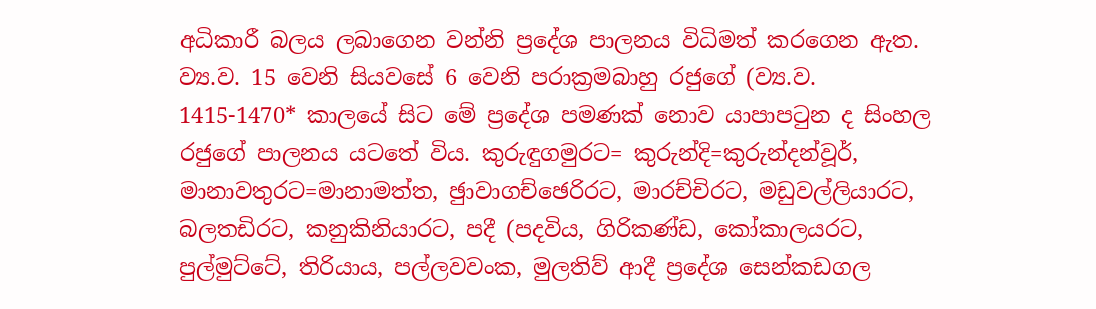අධිකාරී බලය ලබාගෙන වන්නි ප්‍රදේශ පාලනය විධිමත් කරගෙන ඇත. ව්‍ය.ව. 15 වෙනි සියවසේ 6 වෙනි පරාක්‍රමබාහු රජුගේ (ව්‍ය.ව. 1415-1470* කාලයේ සිට මේ ප්‍රදේශ පමණක් නොව යාපාපටුන ද සිංහල රජුගේ පාලනය යටතේ විය. කුරුඳුගමුරට= කුරුන්දි=කුරුන්දන්වූර්, මානාවතුරට=මානාමත්ත, ඡුාවාගච්ඡෙරිරට, මාරච්චිරට, මඩුවල්ලියාරට, බලතඩිරට, කනුකිනියාරට, පදී (පදවිය, ගිරිකණ්ඩ, කෝකාලයරට, පුල්මුට්ටේ, තිරියාය, පල්ලවවංක, මුලතිව් ආදී ප්‍රදේශ සෙන්කඩගල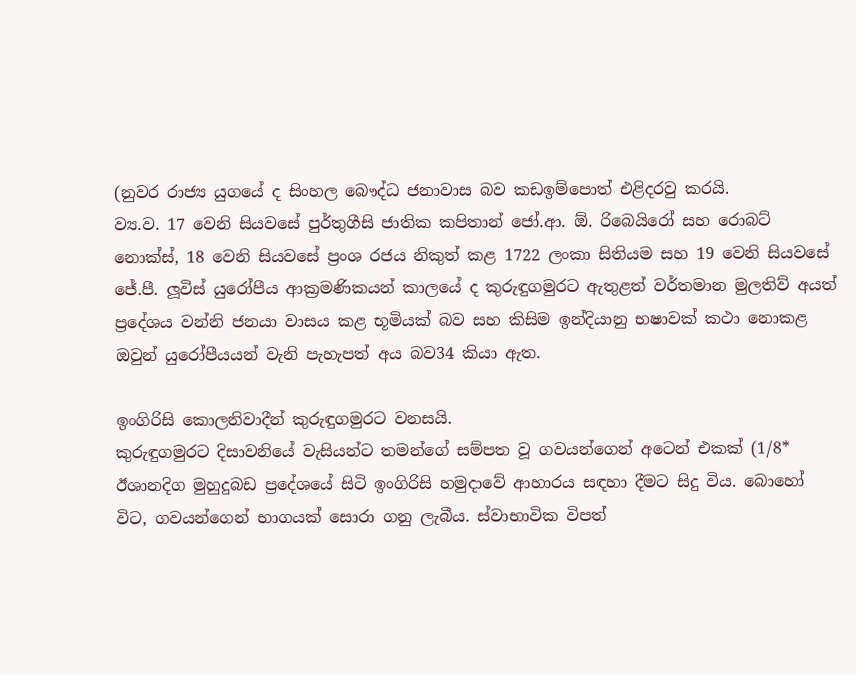(නුවර රාජ්‍ය යුගයේ ද සිංහල බෞද්ධ ජනාවාස බව කඩඉම්පොත් එළිදරවු කරයි.
ව්‍ය.ව. 17 වෙනි සියවසේ පුර්තුගීසි ජාතික කපිතාන් ජෝ.ආ. ඕ. රිබෙයිරෝ සහ රොබට් නොක්ස්, 18 වෙනි සියවසේ ප්‍රංශ රජය නිකුත් කළ 1722 ලංකා සිතියම සහ 19 වෙනි සියවසේ ජේ.පී. ලූවිස් යුරෝපීය ආක්‍රමණිකයන් කාලයේ ද කුරුඳුගමුරට ඇතුළත් වර්තමාන මුලතිව් අයත් ප්‍රදේශය වන්නි ජනයා වාසය කළ භූමියක් බව සහ කිසිම ඉන්දියානු භෂාවක් කථා නොකළ ඔවුන් යුරෝපීයයන් වැනි පැහැපත් අය බව34 කියා ඇත.

ඉංගිරිසි කොලනිවාදීන් කුරුඳුගමුරට වනසයි.
කුරුඳුගමුරට දිසාවනියේ වැසියන්ට තමන්ගේ සම්පත වූ ගවයන්ගෙන් අටෙන් එකක් (1/8* ඊශානදිග මුහුදුබඩ ප්‍රදේශයේ සිටි ඉංගිරිසි හමුදාවේ ආහාරය සඳහා දීමට සිදු විය. බොහෝ විට, ගවයන්ගෙන් භාගයක් සොරා ගනු ලැබීය. ස්වාභාවික විපත්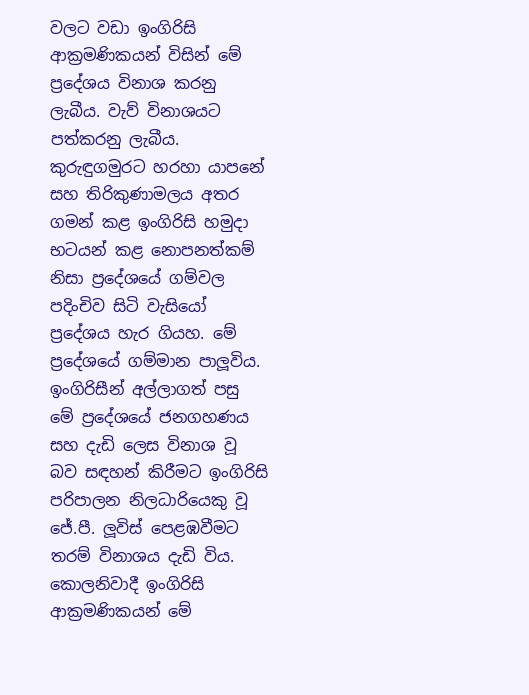වලට වඩා ඉංගිරිසි ආක්‍රමණිකයන් විසින් මේ ප්‍රදේශය විනාශ කරනු ලැබීය. වැව් විනාශයට පත්කරනු ලැබීය. කුරුඳුගමුරට හරහා යාපනේ සහ තිරිකුණාමලය අතර ගමන් කළ ඉංගිරිසි හමුදා භටයන් කළ නොපනත්කම් නිසා ප්‍රදේශයේ ගම්වල පදිංචිව සිටි වැසියෝ ප්‍රදේශය හැර ගියහ. මේ ප්‍රදේශයේ ගම්මාන පාලූවිය. ඉංගිරිසීන් අල්ලාගත් පසු මේ ප්‍රදේශයේ ජනගහණය සහ දැඩි ලෙස විනාශ වූ බව සඳහන් කිරීමට ඉංගිරිසි පරිපාලන නිලධාරියෙකු වූ ජේ.පී. ලූවිස් පෙළඹවීමට තරම් විනාශය දැඩි විය.
කොලනිවාදී ඉංගිරිසි ආක්‍රමණිකයන් මේ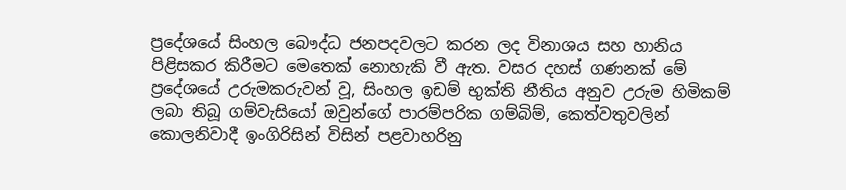ප්‍රදේශයේ සිංහල බෞද්ධ ජනපදවලට කරන ලද විනාශය සහ හානිය පිළිසකර කිරීමට මෙතෙක් නොහැකි වී ඇත. වසර දහස් ගණනක් මේ ප්‍රදේශයේ උරුමකරුවන් වූ, සිංහල ඉඩම් භුක්ති නීතිය අනුව උරුම හිමිකම් ලබා තිබූ ගම්වැසියෝ ඔවුන්ගේ පාරම්පරික ගම්බිම්, කෙත්වතුවලින් කොලනිවාදී ඉංගිරිසින් විසින් පළවාහරිනු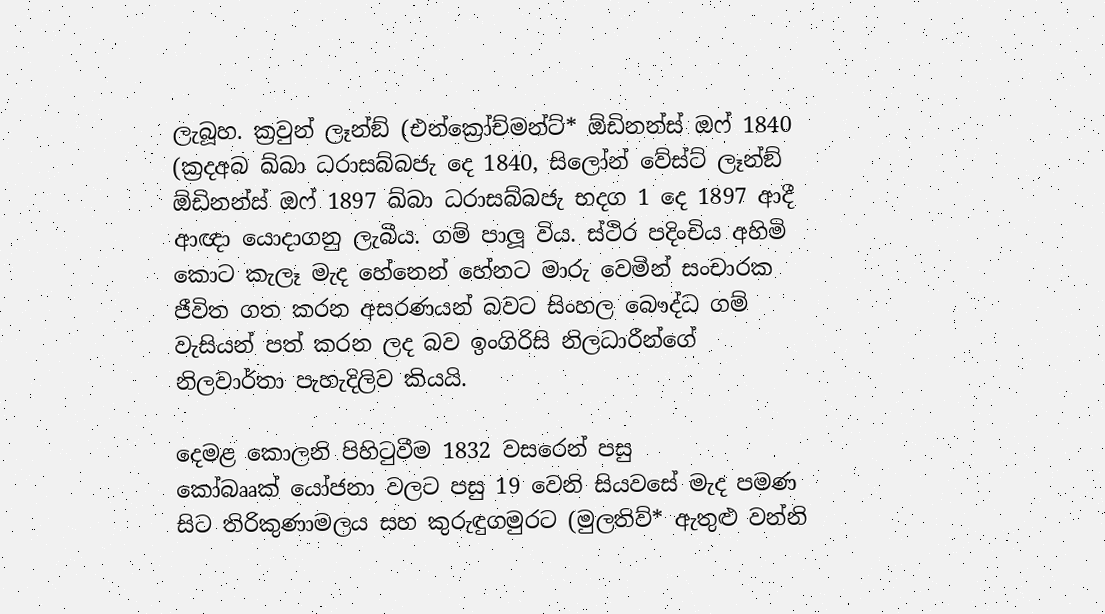ලැබූහ. ක්‍රවුන් ලෑන්ඞ් (එන්ක්‍රෝච්මන්ට්* ඕඩිනන්ස් ඔෆ් 1840 (ක්‍රදඅබ ඛ්බා ධරාසබ්බජැ දෙ 1840, සිලෝන් වේස්ට් ලෑන්ඞ් ඕඩිනන්ස් ඔෆ් 1897 ඛ්බා ධරාසබ්බජැ භදග 1 දෙ 1897 ආදී ආඥා යොදාගනු ලැබීය. ගම් පාලූ විය. ස්ථිර පදිංචිය අහිමි කොට කැලෑ මැද හේනෙන් හේනට මාරු වෙමින් සංචාරක ජීවිත ගත කරන අසරණයන් බවට සිංහල බෞද්ධ ගම් වැසියන් පත් කරන ලද බව ඉංගිරිසි නිලධාරීන්ගේ නිලවාර්තා පැහැදිලිව කියයි.

දෙමළ කොලනි පිහිටුවීම 1832 වසරෙන් පසු
කෝබෲක් යෝජනා වලට පසු 19 වෙනි සියවසේ මැද පමණ සිට තිරිකුණාමලය සහ කුරුඳුගමුරට (මුලතිව්* ඇතුළු වන්නි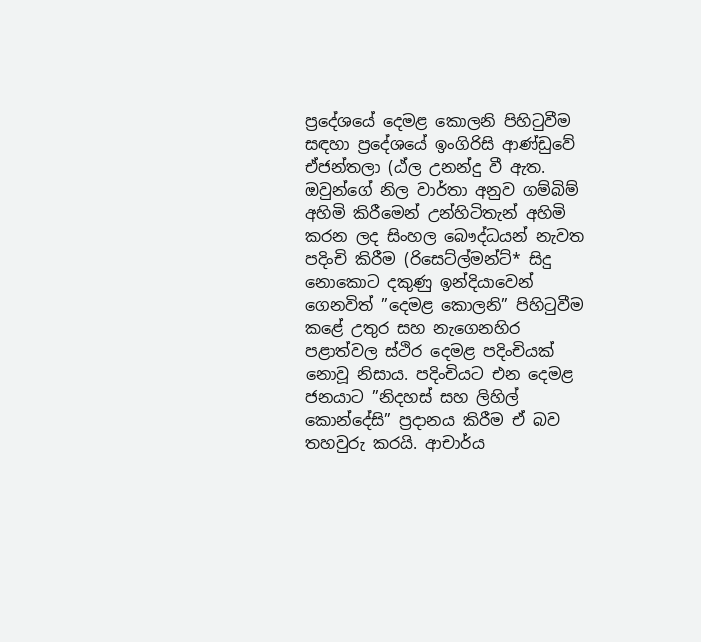ප්‍රදේශයේ දෙමළ කොලනි පිහිටුවීම සඳහා ප්‍රදේශයේ ඉංගිරිසි ආණ්ඩුවේ ඒජන්තලා (ඨ්ල උනන්දු වී ඇත. ඔවුන්ගේ නිල වාර්තා අනුව ගම්බිම් අහිමි කිරීමෙන් උන්හිටිතැන් අහිමි කරන ලද සිංහල බෞද්ධයන් නැවත පදිංචි කිරීම (රිසෙට්ල්මන්ට්* සිදු නොකොට දකුණු ඉන්දියාවෙන් ගෙනවිත් ”දෙමළ කොලනි” පිහිටුවීම කළේ උතුර සහ නැගෙනහිර පළාත්වල ස්ථිර දෙමළ පදිංචියක් නොවූ නිසාය. පදිංචියට එන දෙමළ ජනයාට ”නිදහස් සහ ලිහිල් කොන්දේසි” ප්‍රදානය කිරීම ඒ බව තහවුරු කරයි. ආචාර්ය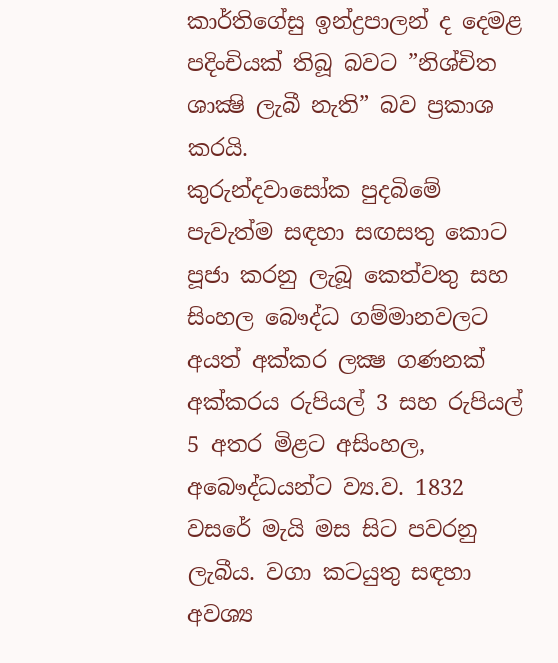කාර්තිගේසු ඉන්ද්‍රපාලන් ද දෙමළ පදිංචියක් තිබූ බවට ”නිශ්චිත ශාක්‍ෂි ලැබී නැති” බව ප්‍රකාශ කරයි.
කුරුන්දවාසෝක පුදබිමේ පැවැත්ම සඳහා සඟසතු කොට පූජා කරනු ලැබූ කෙත්වතු සහ සිංහල බෞද්ධ ගම්මානවලට අයත් අක්කර ලක්‍ෂ ගණනක් අක්කරය රුපියල් 3 සහ රුපියල් 5 අතර මිළට අසිංහල, අබෞද්ධයන්ට ව්‍ය.ව. 1832 වසරේ මැයි මස සිට පවරනු ලැබීය. වගා කටයුතු සඳහා අවශ්‍ය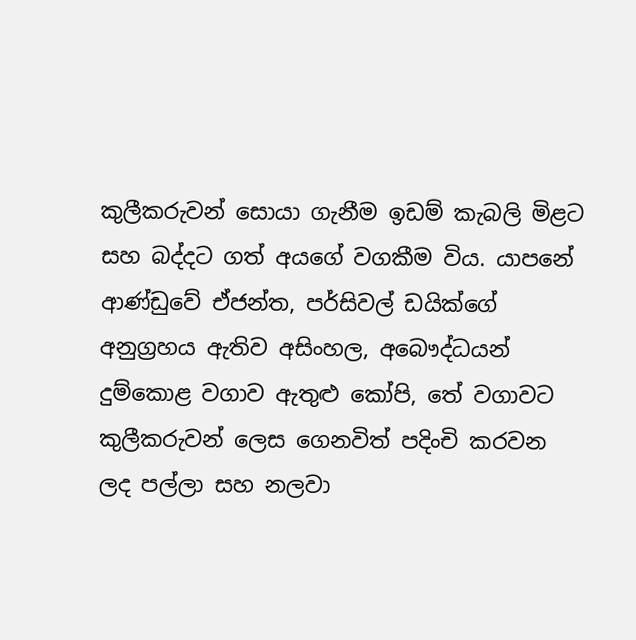කුලීකරුවන් සොයා ගැනීම ඉඩම් කැබලි මිළට සහ බද්දට ගත් අයගේ වගකීම විය. යාපනේ ආණ්ඩුවේ ඒජන්ත, පර්සිවල් ඩයික්ගේ අනුග්‍රහය ඇතිව අසිංහල, අබෞද්ධයන් දුම්කොළ වගාව ඇතුළු කෝපි, තේ වගාවට කුලීකරුවන් ලෙස ගෙනවිත් පදිංචි කරවන ලද පල්ලා සහ නලවා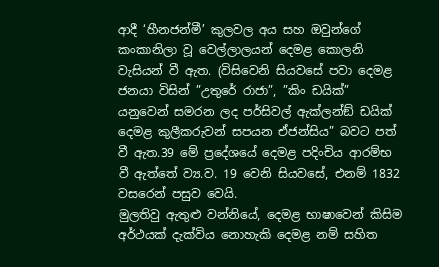ආදී ‘හීනජන්මී’ කුලවල අය සහ ඔවුන්ගේ කංකානිලා වූ වෙල්ලාලයන් දෙමළ කොලනි වැසියන් වී ඇත. (විසිවෙනි සියවසේ පවා දෙමළ ජනයා විසින් ”උතුරේ රාජා”, ”කිං ඩයික්” යනුවෙන් සමරන ලද පර්සිවල් ඇක්ලන්ඞ් ඩයික් දෙමළ කුලීකරුවන් සපයන ඒජන්සිය” බවට පත් වී ඇත.39 මේ ප්‍රදේශයේ දෙමළ පදිංචිය ආරම්භ වී ඇත්තේ ව්‍ය.ව. 19 වෙනි සියවසේ, එනම් 1832 වසරෙන් පසුව වෙයි.
මුලතිවු ඇතුළු වන්නියේ, දෙමළ භාෂාවෙන් කිසිම අර්ථයක් දැක්විය නොහැකි දෙමළ නම් සහිත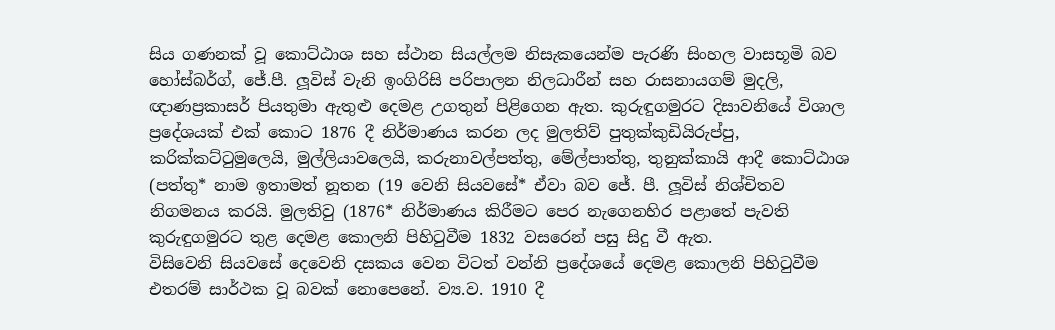සිය ගණනක් වූ කොට්ඨාශ සහ ස්ථාන සියල්ලම නිසැකයෙන්ම පැරණි සිංහල වාසභූමි බව හෝස්බර්ග්, ජේ.පී. ලූවිස් වැනි ඉංගිරිසි පරිපාලන නිලධාරීන් සහ රාසනායගම් මුදලි, ඥාණප්‍රකාසර් පියතුමා ඇතුළු දෙමළ උගතුන් පිළිගෙන ඇත. කුරුඳුගමුරට දිසාවනියේ විශාල ප්‍රදේශයක් එක් කොට 1876 දී නිර්මාණය කරන ලද මුලතිව් පුතුක්කුඩියිරුප්පු, කරික්කට්ටුමුලෙයි, මුල්ලියාවලෙයි, කරුනාවල්පත්තු, මේල්පාත්තු, තුනුක්කායි ආදී කොට්ඨාශ (පත්තු* නාම ඉතාමත් නූතන (19 වෙනි සියවසේ* ඒවා බව ජේ. පී. ලූවිස් නිශ්චිතව නිගමනය කරයි. මුලතිවු (1876* නිර්මාණය කිරීමට පෙර නැගෙනහිර පළාතේ පැවති කුරුඳුගමුරට තුළ දෙමළ කොලනි පිහිටුවීම 1832 වසරෙන් පසු සිදු වී ඇත.
විසිවෙනි සියවසේ දෙවෙනි දසකය වෙන විටත් වන්නි ප්‍රදේශයේ දෙමළ කොලනි පිහිටුවීම එතරම් සාර්ථක වූ බවක් නොපෙනේ. ව්‍ය.ව. 1910 දී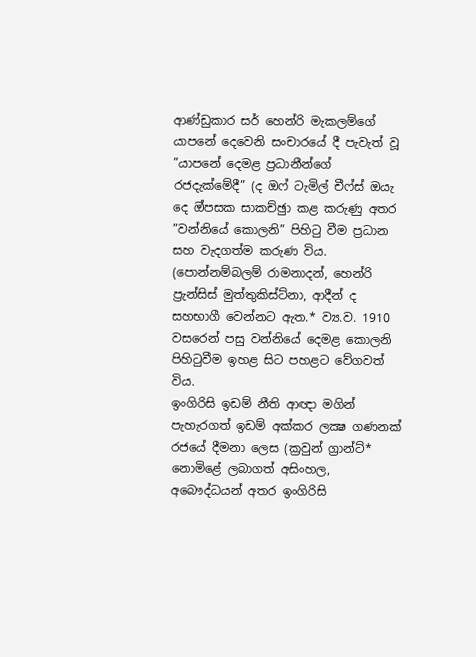ආණ්ඩුකාර සර් හෙන්රි මැකලම්ගේ යාපනේ දෙවෙනි සංචාරයේ දී පැවැත් වූ ”යාපනේ දෙමළ ප්‍රධානීන්ගේ රජදැක්මේදී” (ද ඔෆ් ටැමිල් චීෆ්ස් ඔයැ දෙ ඔ්පසක සාකච්ඡුා කළ කරුණු අතර ”වන්නියේ කොලනි” පිහිටු වීම ප්‍රධාන සහ වැදගත්ම කරුණ විය. (පොන්නම්බලම් රාමනාදන්, හෙන්රි ප්‍රැන්සිස් මුත්තුකිස්ට්නා, ආදීන් ද සහභාගී වෙන්නට ඇත.* ව්‍ය.ව. 1910 වසරෙන් පසු වන්නියේ දෙමළ කොලනි පිහිටුවීම ඉහළ සිට පහළට වේගවත් විය.
ඉංගිරිසි ඉඩම් නීති ආඥා මගින් පැහැරගත් ඉඩම් අක්කර ලක්‍ෂ ගණනක් රජයේ දීමනා ලෙස (ක්‍රවුන් ග්‍රාන්ට්* නොමිළේ ලබාගත් අසිංහල, අබෞද්ධයන් අතර ඉංගිරිසි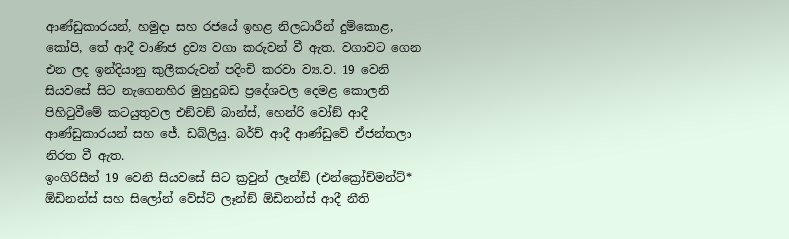ආණ්ඩුකාරයන්, හමුදා සහ රජයේ ඉහළ නිලධාරීන් දුම්කොළ, කෝපි, තේ ආදී වාණිජ ද්‍රව්‍ය වගා කරුවන් වී ඇත. වගාවට ගෙන එන ලද ඉන්දියානු කුලීකරුවන් පදිංචි කරවා ව්‍ය.ව. 19 වෙනි සියවසේ සිට නැගෙනහිර මුහුදුබඩ ප්‍රදේශවල දෙමළ කොලනි පිහිටුවීමේ කටයුතුවල එඞ්වඞ් බාන්ස්, හෙන්රි වෝඞ් ආදී ආණ්ඩුකාරයන් සහ ජේ. ඩබ්ලියු. බර්ච් ආදී ආණ්ඩුවේ ඒජන්තලා නිරත වී ඇත.
ඉංගිරිසීන් 19 වෙනි සියවසේ සිට ක්‍රවුන් ලෑන්ඞ් (එන්ක්‍රෝච්මන්ට්* ඕඩිනන්ස් සහ සිලෝන් වේස්ට් ලෑන්ඞ් ඕඩිනන්ස් ආදී නීති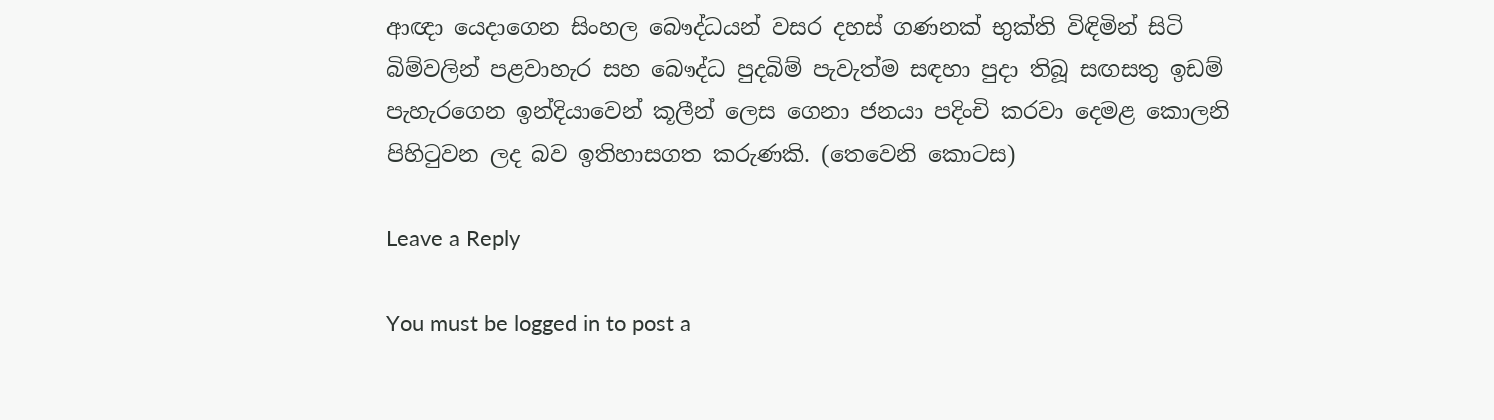ආඥා යෙදාගෙන සිංහල බෞද්ධයන් වසර දහස් ගණනක් භුක්ති විඳිමින් සිටි බිම්වලින් පළවාහැර සහ බෞද්ධ පුදබිම් පැවැත්ම සඳහා පුදා තිබූ සඟසතු ඉඩම් පැහැරගෙන ඉන්දියාවෙන් කූලීන් ලෙස ගෙනා ජනයා පදිංචි කරවා දෙමළ කොලනි පිහිටුවන ලද බව ඉතිහාසගත කරුණකි. (තෙවෙනි කොටස)

Leave a Reply

You must be logged in to post a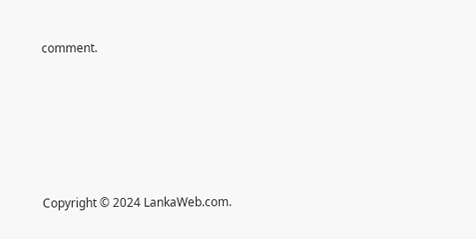comment.






Copyright © 2024 LankaWeb.com.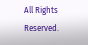All Rights Reserved.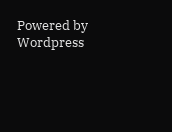Powered by Wordpress